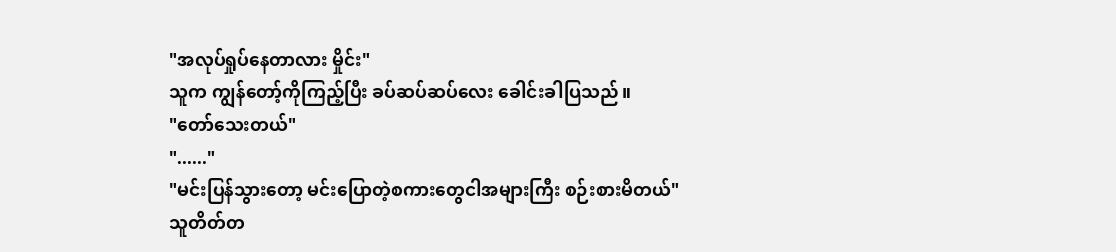"အလုပ်ရှုပ်နေတာလား မှိုင်း"
သူက ကျွန်တော့်ကိုကြည့်ပြီး ခပ်ဆပ်ဆပ်လေး ခေါင်းခါပြသည်။
"တော်သေးတယ်"
"......"
"မင်းပြန်သွားတော့ မင်းပြောတဲ့စကားတွေငါအများကြီး စဉ်းစားမိတယ်"
သူတိတ်တ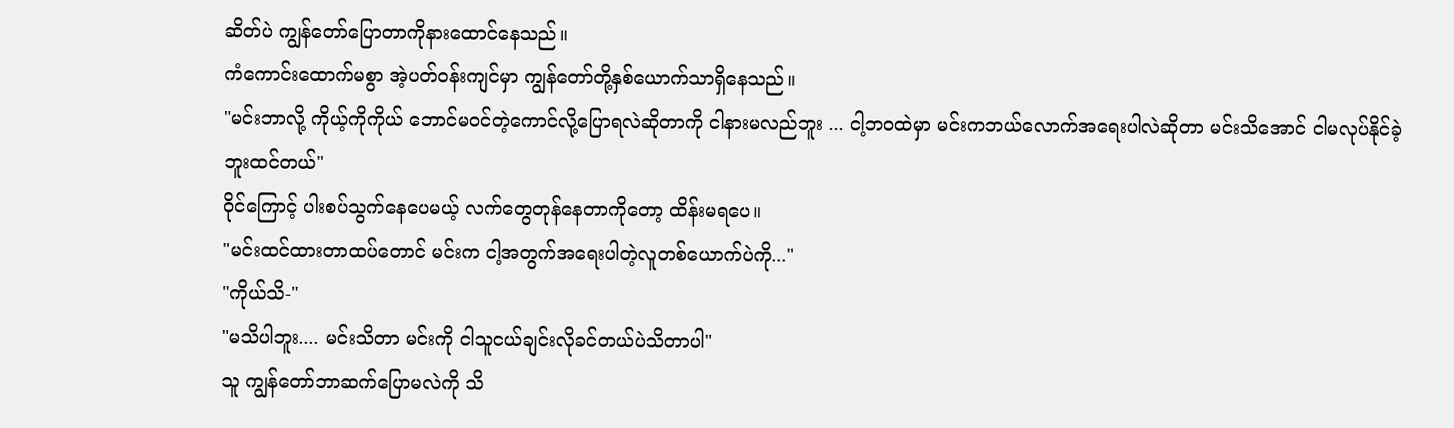ဆိတ်ပဲ ကျွန်တော်ပြောတာကိုနားထောင်နေသည်။
ကံကောင်းထောက်မစွာ အဲ့ပတ်ဝန်းကျင်မှာ ကျွန်တော်တို့နှစ်ယောက်သာရှိနေသည်။
"မင်းဘာလို့ ကိုယ့်ကိုကိုယ် ဘောင်မဝင်တဲ့ကောင်လို့ပြောရလဲဆိုတာကို ငါနားမလည်ဘူး ... ငါ့ဘဝထဲမှာ မင်းကဘယ်လောက်အရေးပါလဲဆိုတာ မင်းသိအောင် ငါမလုပ်နိုင်ခဲ့ဘူးထင်တယ်"
ဝိုင်ကြောင့် ပါးစပ်သွက်နေပေမယ့် လက်တွေတုန်နေတာကိုတော့ ထိန်းမရပေ။
"မင်းထင်ထားတာထပ်တောင် မင်းက ငါ့အတွက်အရေးပါတဲ့လူတစ်ယောက်ပဲကို..."
"ကိုယ်သိ-"
"မသိပါဘူး.... မင်းသိတာ မင်းကို ငါသူငယ်ချင်းလိုခင်တယ်ပဲသိတာပါ"
သူ ကျွန်တော်ဘာဆက်ပြောမလဲကို သိ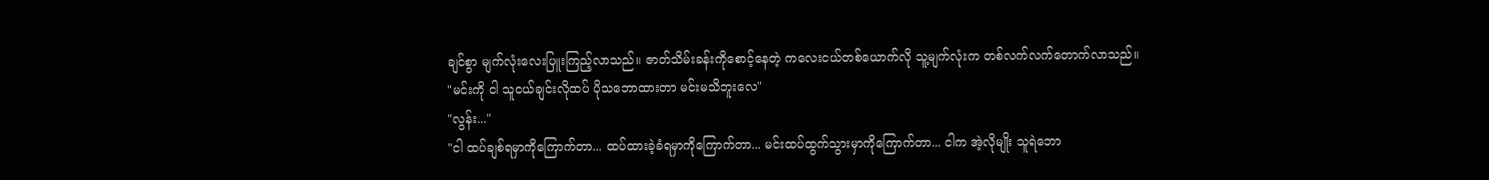ချင်စွာ မျက်လုံးလေးပြူးကြည့်လာသည်။ ဇာတ်သိမ်းခန်းကိုစောင့်နေတဲ့ ကလေးငယ်တစ်ယောက်လို သူ့မျက်လုံးက တစ်လက်လက်တောက်လာသည်။
"မင်းကို ငါ သူငယ်ချင်းလိုထပ် ပိုသဘောထားတာ မင်းမသိဘူးလေ"
"လွန်း..."
"ငါ ထပ်ချစ်ရမှာကိုကြောက်တာ... ထပ်ထားခဲ့ခံရမှာကိုကြောက်တာ... မင်းထပ်ထွက်သွားမှာကိုကြောက်တာ... ငါက အဲ့လိုမျိုး သူရဲဘော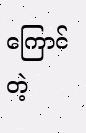ကြောင်တဲ့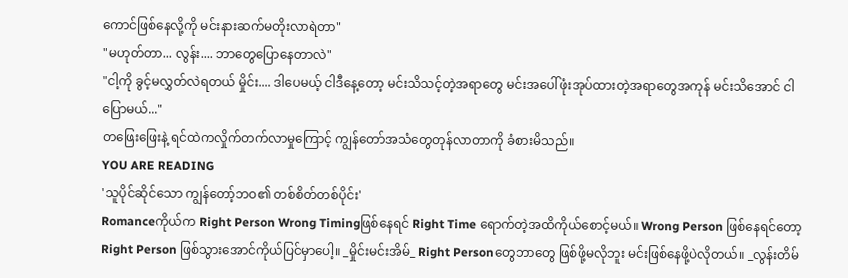ကောင်ဖြစ်နေလို့ကို မင်းနားဆက်မတိုးလာရဲတာ"
"မဟုတ်တာ... လွန်း.... ဘာတွေပြောနေတာလဲ"
"ငါ့ကို ခွင့်မလွှတ်လဲရတယ် မှိုင်း.... ဒါပေမယ့် ငါဒီနေ့တော့ မင်းသိသင့်တဲ့အရာတွေ မင်းအပေါ်ဖုံးအုပ်ထားတဲ့အရာတွေအကုန် မင်းသိအောင် ငါပြောမယ်..."
တဖြေးဖြေးနဲ့ ရင်ထဲကလှိုက်တက်လာမှုကြောင့် ကျွန်တော်အသံတွေတုန်လာတာကို ခံစားမိသည်။
YOU ARE READING
'သူပိုင်ဆိုင်သော ကျွန်တော့်ဘဝ၏ တစ်စိတ်တစ်ပိုင်း'
Romanceကိုယ်က Right Person Wrong Timingဖြစ်နေရင် Right Time ရောက်တဲ့အထိကိုယ်စောင့်မယ်။ Wrong Person ဖြစ်နေရင်တော့ Right Person ဖြစ်သွားအောင်ကိုယ်ပြင်မှာပေါ့။ _မှိုင်းမင်းအိမ်_ Right Personတွေဘာတွေ ဖြစ်ဖို့မလိုဘူး မင်းဖြစ်နေဖို့ပဲလိုတယ်။ _လွန်းတိမ်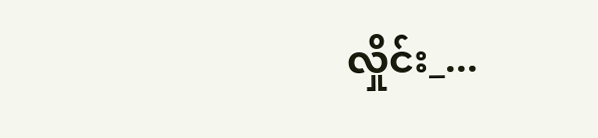လှိုင်း_...